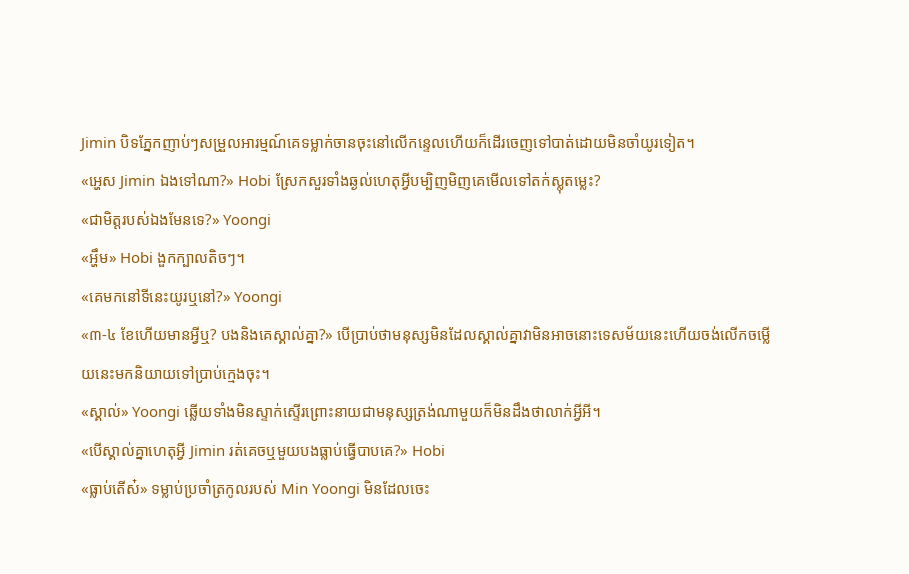Jimin បិទភ្នែកញាប់ៗសម្រួលអារម្មណ៍គេទម្លាក់ចានចុះនៅលើកន្ទេលហើយក៏ដើរចេញទៅបាត់ដោយមិនចាំយូរទៀត។
«អ្ហេស Jimin ឯងទៅណា?» Hobi ស្រែកសួរទាំងឆ្ងល់ហេតុអ្វីបម្បិញមិញគេមើលទៅតក់ស្លុតម្លេះ?
«ជាមិត្តរបស់ឯងមែនទេ?» Yoongi
«អ្ហឹម» Hobi ងួកក្បាលតិចៗ។
«គេមកនៅទីនេះយូរឬនៅ?» Yoongi
«៣-៤ ខែហើយមានអ្វីឬ? បងនិងគេស្គាល់គ្នា?» បើប្រាប់ថាមនុស្សមិនដែលស្គាល់គ្នាវាមិនអាចនោះទេសម័យនេះហើយចង់លើកចម្លើយនេះមកនិយាយទៅប្រាប់ក្មេងចុះ។
«ស្គាល់» Yoongi ឆ្លើយទាំងមិនស្ទាក់ស្ទើរព្រោះនាយជាមនុស្សត្រង់ណាមួយក៏មិនដឹងថាលាក់អ្វីអី។
«បើស្គាល់គ្នាហេតុអ្វី Jimin រត់គេចឬមួយបងធ្លាប់ធ្វើបាបគេ?» Hobi
«ធ្លាប់តើស៎» ទម្លាប់ប្រចាំត្រកូលរបស់ Min Yoongi មិនដែលចេះ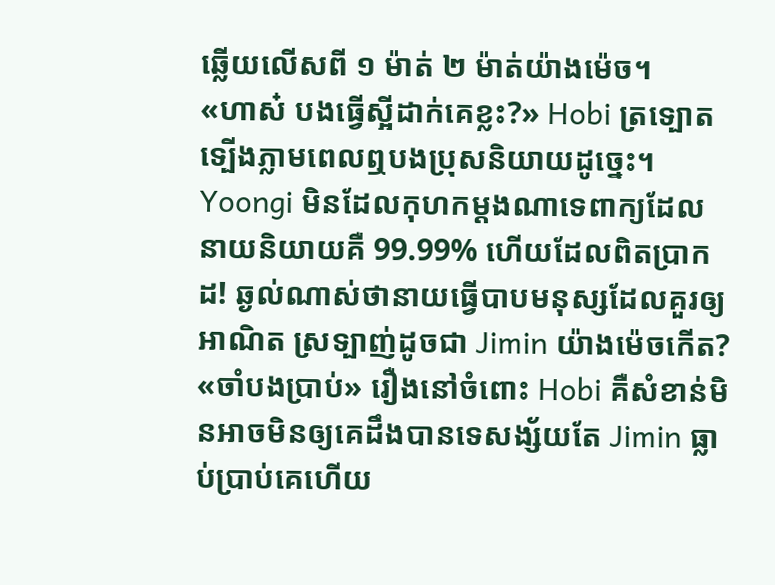ឆ្លើយលើសពី ១ ម៉ាត់ ២ ម៉ាត់យ៉ាងម៉េច។
«ហាស៎ បងធ្វើស្អីដាក់គេខ្លះ?» Hobi ត្រទ្បោតទ្បើងភ្លាមពេលឮបងប្រុសនិយាយដូច្នេះ។
Yoongi មិនដែលកុហកម្តងណាទេពាក្យដែលនាយនិយាយគឺ 99.99% ហើយដែលពិតប្រាកដ! ឆ្ងល់ណាស់ថានាយធ្វើបាបមនុស្សដែលគួរឲ្យអាណិត ស្រទ្បាញ់ដូចជា Jimin យ៉ាងម៉េចកើត?
«ចាំបងប្រាប់» រឿងនៅចំពោះ Hobi គឺសំខាន់មិនអាចមិនឲ្យគេដឹងបានទេសង្ស័យតែ Jimin ធ្លាប់ប្រាប់គេហើយ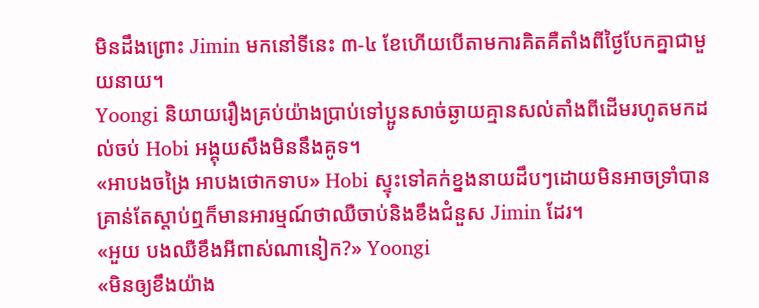មិនដឹងព្រោះ Jimin មកនៅទីនេះ ៣-៤ ខែហើយបើតាមការគិតគឺតាំងពីថ្ងៃបែកគ្នាជាមួយនាយ។
Yoongi និយាយរឿងគ្រប់យ៉ាងប្រាប់ទៅប្អូនសាច់ឆ្ងាយគ្មានសល់តាំងពីដើមរហូតមកដល់ចប់ Hobi អង្គុយសឹងមិននឹងគូទ។
«អាបងចង្រៃ អាបងថោកទាប» Hobi ស្ទុះទៅគក់ខ្នងនាយដឹបៗដោយមិនអាចទ្រាំបានគ្រាន់តែស្តាប់ឮក៏មានអារម្មណ៍ថាឈឺចាប់និងខឹងជំនួស Jimin ដែរ។
«អួយ បងឈឺខឹងអីពាស់ណានៀក?» Yoongi
«មិនឲ្យខឹងយ៉ាង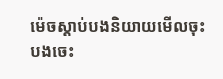ម៉េចស្តាប់បងនិយាយមើលចុះបងចេះ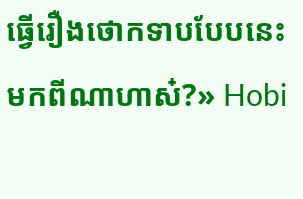ធ្វើរឿងថោកទាបបែបនេះមកពីណាហាស៎?» Hobi